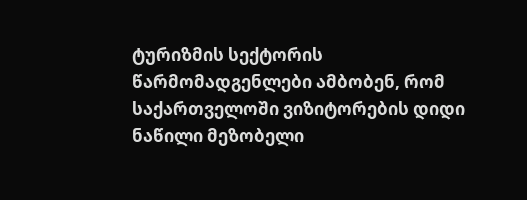ტურიზმის სექტორის წარმომადგენლები ამბობენ, რომ საქართველოში ვიზიტორების დიდი ნაწილი მეზობელი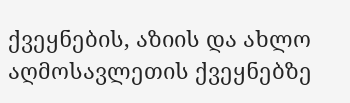ქვეყნების, აზიის და ახლო აღმოსავლეთის ქვეყნებზე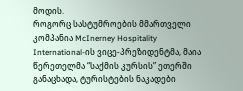მოდის.
როგორც სასტუმროების მმართველი კომპანია McInerney Hospitality International-ის ვიცე-პრეზიდენტმა, მაია წერეთელმა “საქმის კურსის” ეთერში განაცხადა, ტურისტების ნაკადები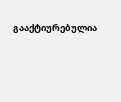გააქტიურებულია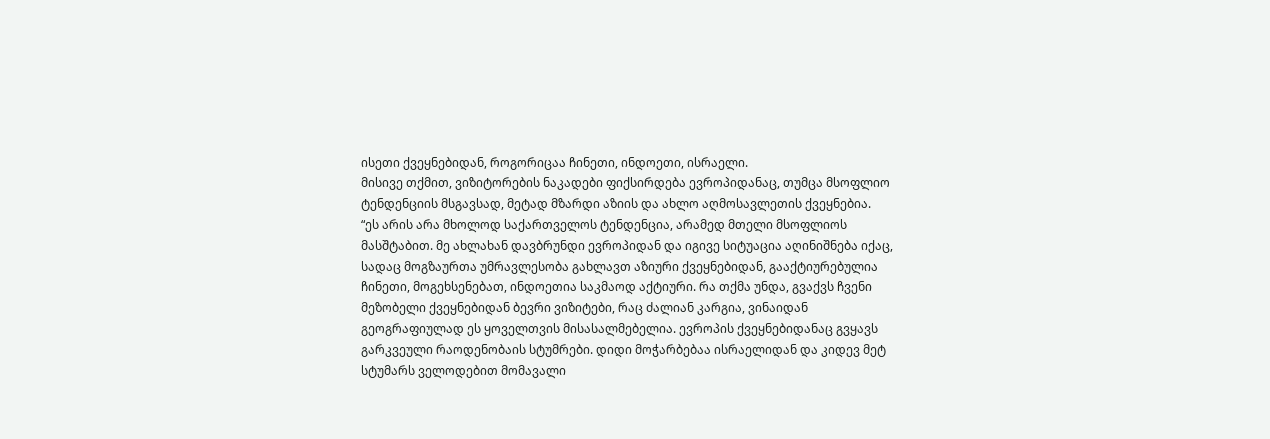ისეთი ქვეყნებიდან, როგორიცაა ჩინეთი, ინდოეთი, ისრაელი.
მისივე თქმით, ვიზიტორების ნაკადები ფიქსირდება ევროპიდანაც, თუმცა მსოფლიო ტენდენციის მსგავსად, მეტად მზარდი აზიის და ახლო აღმოსავლეთის ქვეყნებია.
“ეს არის არა მხოლოდ საქართველოს ტენდენცია, არამედ მთელი მსოფლიოს მასშტაბით. მე ახლახან დავბრუნდი ევროპიდან და იგივე სიტუაცია აღინიშნება იქაც, სადაც მოგზაურთა უმრავლესობა გახლავთ აზიური ქვეყნებიდან, გააქტიურებულია ჩინეთი, მოგეხსენებათ, ინდოეთია საკმაოდ აქტიური. რა თქმა უნდა, გვაქვს ჩვენი მეზობელი ქვეყნებიდან ბევრი ვიზიტები, რაც ძალიან კარგია, ვინაიდან გეოგრაფიულად ეს ყოველთვის მისასალმებელია. ევროპის ქვეყნებიდანაც გვყავს გარკვეული რაოდენობაის სტუმრები. დიდი მოჭარბებაა ისრაელიდან და კიდევ მეტ სტუმარს ველოდებით მომავალი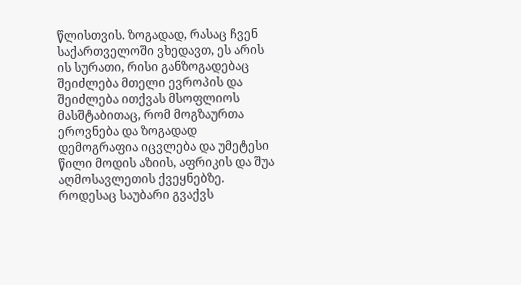წლისთვის. ზოგადად, რასაც ჩვენ საქართველოში ვხედავთ, ეს არის ის სურათი, რისი განზოგადებაც შეიძლება მთელი ევროპის და შეიძლება ითქვას მსოფლიოს მასშტაბითაც, რომ მოგზაურთა ეროვნება და ზოგადად დემოგრაფია იცვლება და უმეტესი წილი მოდის აზიის, აფრიკის და შუა აღმოსავლეთის ქვეყნებზე.
როდესაც საუბარი გვაქვს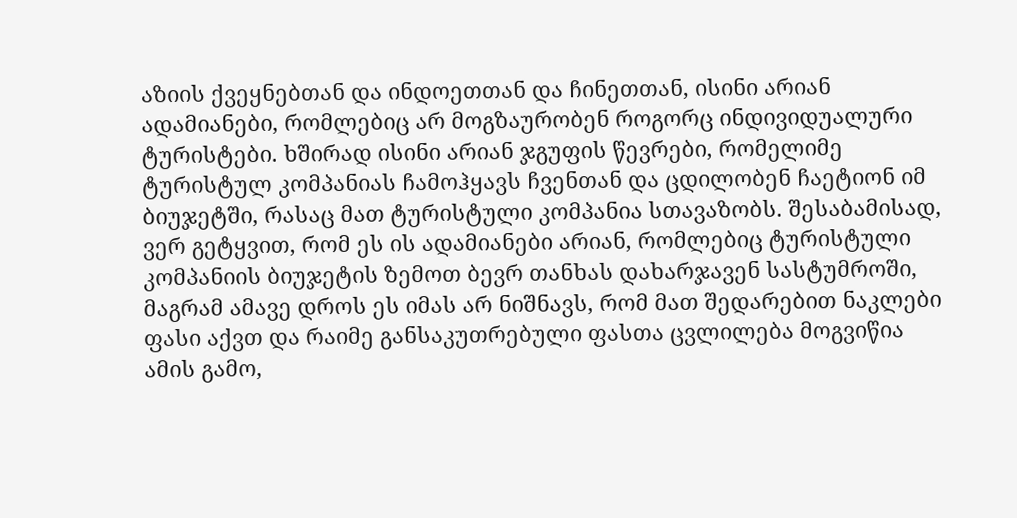აზიის ქვეყნებთან და ინდოეთთან და ჩინეთთან, ისინი არიან ადამიანები, რომლებიც არ მოგზაურობენ როგორც ინდივიდუალური ტურისტები. ხშირად ისინი არიან ჯგუფის წევრები, რომელიმე ტურისტულ კომპანიას ჩამოჰყავს ჩვენთან და ცდილობენ ჩაეტიონ იმ ბიუჯეტში, რასაც მათ ტურისტული კომპანია სთავაზობს. შესაბამისად, ვერ გეტყვით, რომ ეს ის ადამიანები არიან, რომლებიც ტურისტული კომპანიის ბიუჯეტის ზემოთ ბევრ თანხას დახარჯავენ სასტუმროში, მაგრამ ამავე დროს ეს იმას არ ნიშნავს, რომ მათ შედარებით ნაკლები ფასი აქვთ და რაიმე განსაკუთრებული ფასთა ცვლილება მოგვიწია ამის გამო,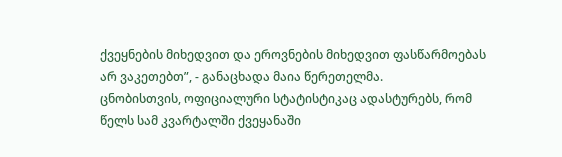ქვეყნების მიხედვით და ეროვნების მიხედვით ფასწარმოებას არ ვაკეთებთ”, - განაცხადა მაია წერეთელმა.
ცნობისთვის, ოფიციალური სტატისტიკაც ადასტურებს, რომ წელს სამ კვარტალში ქვეყანაში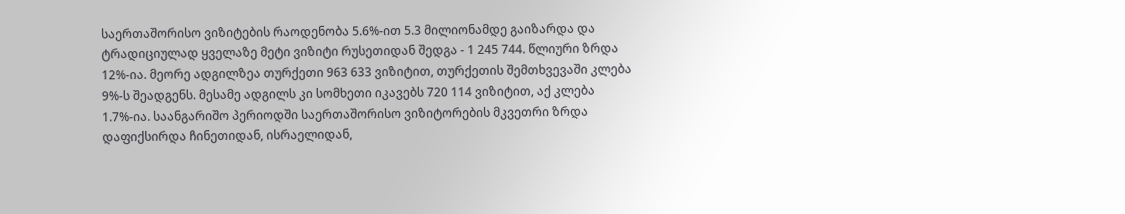საერთაშორისო ვიზიტების რაოდენობა 5.6%-ით 5.3 მილიონამდე გაიზარდა და ტრადიციულად ყველაზე მეტი ვიზიტი რუსეთიდან შედგა - 1 245 744. წლიური ზრდა 12%-ია. მეორე ადგილზეა თურქეთი 963 633 ვიზიტით, თურქეთის შემთხვევაში კლება 9%-ს შეადგენს. მესამე ადგილს კი სომხეთი იკავებს 720 114 ვიზიტით, აქ კლება 1.7%-ია. საანგარიშო პერიოდში საერთაშორისო ვიზიტორების მკვეთრი ზრდა დაფიქსირდა ჩინეთიდან, ისრაელიდან,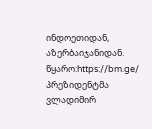ინდოეთიდან, აზერბაიჯანიდან.
წყარო:https://bm.ge/
პრეზიდენტმა ვლადიმირ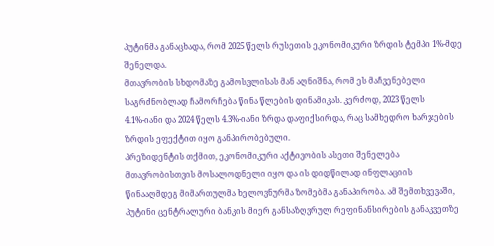პუტინმა განაცხადა, რომ 2025 წელს რუსეთის ეკონომიკური ზრდის ტემპი 1%-მდე შენელდა.
მთავრობის სხდომაზე გამოსვლისას მან აღნიშნა, რომ ეს მაჩვენებელი საგრძნობლად ჩამორჩება წინა წლების დინამიკას. კერძოდ, 2023 წელს 4.1%-იანი და 2024 წელს 4.3%-იანი ზრდა დაფიქსირდა, რაც სამხედრო ხარჯების ზრდის ეფექტით იყო განპირობებული.
პრეზიდენტის თქმით, ეკონომიკური აქტივობის ასეთი შენელება მთავრობისთვის მოსალოდნელი იყო და ის დიდწილად ინფლაციის წინააღმდეგ მიმართულმა ხელოვნურმა ზომებმა განაპირობა. ამ შემთხვევაში, პუტინი ცენტრალური ბანკის მიერ განსაზღვრულ რეფინანსირების განაკვეთზე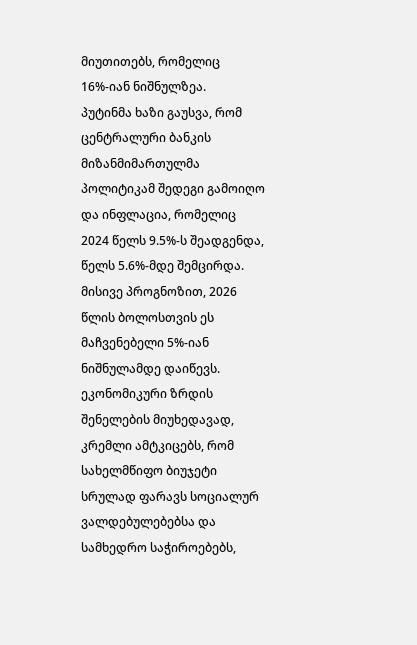მიუთითებს, რომელიც 16%-იან ნიშნულზეა.
პუტინმა ხაზი გაუსვა, რომ ცენტრალური ბანკის მიზანმიმართულმა პოლიტიკამ შედეგი გამოიღო და ინფლაცია, რომელიც 2024 წელს 9.5%-ს შეადგენდა, წელს 5.6%-მდე შემცირდა. მისივე პროგნოზით, 2026 წლის ბოლოსთვის ეს მაჩვენებელი 5%-იან ნიშნულამდე დაიწევს.
ეკონომიკური ზრდის შენელების მიუხედავად, კრემლი ამტკიცებს, რომ სახელმწიფო ბიუჯეტი სრულად ფარავს სოციალურ ვალდებულებებსა და სამხედრო საჭიროებებს,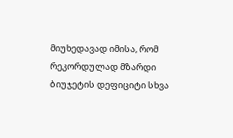მიუხედავად იმისა, რომ რეკორდულად მზარდი ბიუჯეტის დეფიციტი სხვა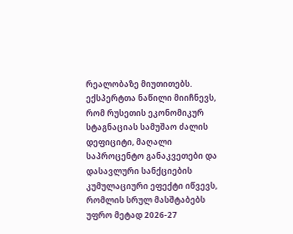რეალობაზე მიუთითებს.
ექსპერტთა ნაწილი მიიჩნევს, რომ რუსეთის ეკონომიკურ სტაგნაციას სამუშაო ძალის დეფიციტი, მაღალი საპროცენტო განაკვეთები და დასავლური სანქციების კუმულაციური ეფექტი იწვევს, რომლის სრულ მასშტაბებს უფრო მეტად 2026-27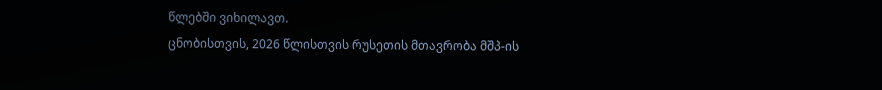წლებში ვიხილავთ.
ცნობისთვის, 2026 წლისთვის რუსეთის მთავრობა მშპ-ის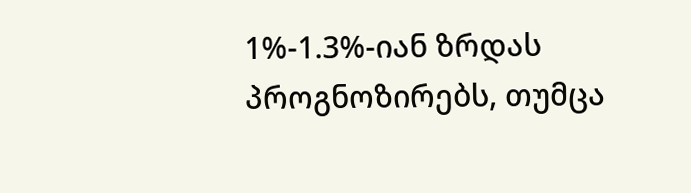1%-1.3%-იან ზრდას პროგნოზირებს, თუმცა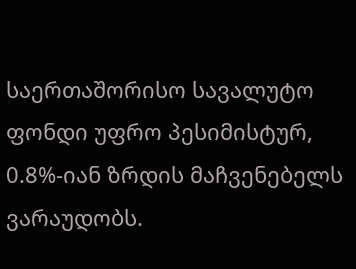საერთაშორისო სავალუტო ფონდი უფრო პესიმისტურ, 0.8%-იან ზრდის მაჩვენებელს ვარაუდობს.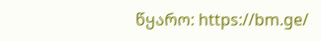წყარო: https://bm.ge/